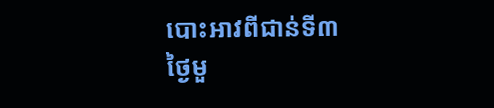បោះអាវពីជាន់ទី៣
ថ្ងៃមួ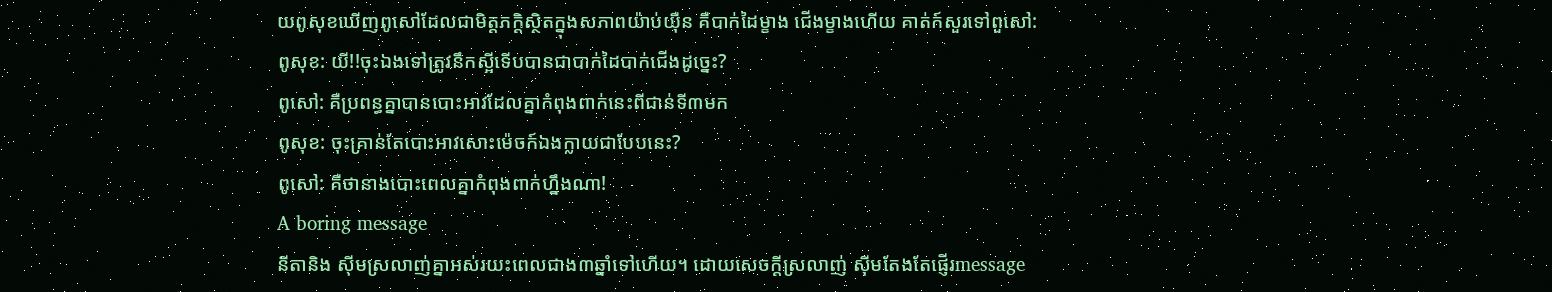យពូសុខឃើញពូសៅដែលជាមិត្តភក្តិស្ថិតក្នុងសភាពយ៉ាប់យ៉ឺន គឺបាក់ដៃម្ខាង ជើងម្ខាងហើយ គាត់ក៍សួរទៅពួសៅ:
ពូសុខ: យី!!ចុះឯងទៅត្រូវនឹកស្អីទើបបានជាបាក់ដៃបាក់ជើងដូច្នេះ?
ពូសៅ: គឺប្រពន្ធគ្នាបានបោះអាវដែលគ្នាកំពុងពាក់នេះពីជាន់ទី៣មក
ពូសុខ: ចុះគ្រាន់តែបោះអាវសោះម៉េចក៍ឯងក្លាយជាបែបនេះ?
ពូសៅ: គឺថានាងបោះពេលគ្នាកំពុងពាក់ហ្នឹងណា!
A boring message
នីតានិង ស៊ីមស្រលាញ់គ្នាអស់រយះពេលជាង៣ឆ្នាំទៅហើយ។ ដោយសេចក្តីស្រលាញ់ ស៊ីមតែងតែផ្ញើរmessage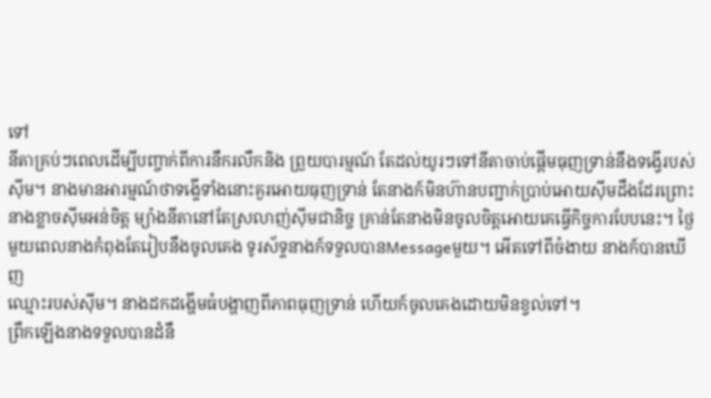ទៅ
នីតាគ្រប់ៗពេលដើម្បីបញ្ចាក់ពីការនឹករលឹកនិង ព្រួយបារម្មណ៍ តែដល់យូរៗទៅនីតាចាប់ផ្តើមធុញទ្រាន់នឹងទង្វើរបស់
ស៊ីម។ នាងមានអារម្មណ៍ថាទងើ្ទទាំងនោះគួរអោយធុញទ្រាន់ តែនាងក៍មិនហ៊ានបញ្ជាក់ប្រាប់អោយស៊ីមដឹងដែរព្រោះ
នាងខ្លាចស៊ីមអន់ចិត្ត ម្យ៉ាងនីតានៅតែស្រលាញ់ស៊ីមជានិច្ច គ្រាន់តែនាងមិនចូលចិត្តអោយគេធ្វើកិច្ចការបែបនេះ។ ថ្ងៃ
មួយពេលនាងកំពុងតែរៀបនឹងចូលគេង ទូរស័ទ្ទនាងក៍ទទួលបានMessageមួយ។ អើតទៅពីចំងាយ នាងក៍បានឃើញ
ឈ្មោះរបស់ស៊ីម។ នាងដកដង្ហើមធំបង្ហាញពីភាពធុញទ្រាន់ ហើយក៍ចូលគេងដោយមិនខ្វល់ទៅ។
ព្រឹកឡើងនាងទទួលបានដំនឹ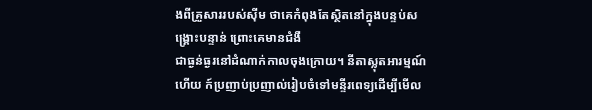ងពីគ្រួសាររបស់ស៊ីម ថាគេកំពុងតែស្ថិតនៅក្នុងបន្ទប់សង្គ្រោះបន្ទាន់ ព្រោះគេមានជំងឺ
ជាធ្ងន់ធ្ងរនៅដំណាក់កាលចុងក្រោយ។ នីតាស្លុតអារម្មណ៍ហើយ ក៍ប្រញាប់ប្រញាល់រៀបចំទៅមន្ទីរពេទ្យដើម្បីមើល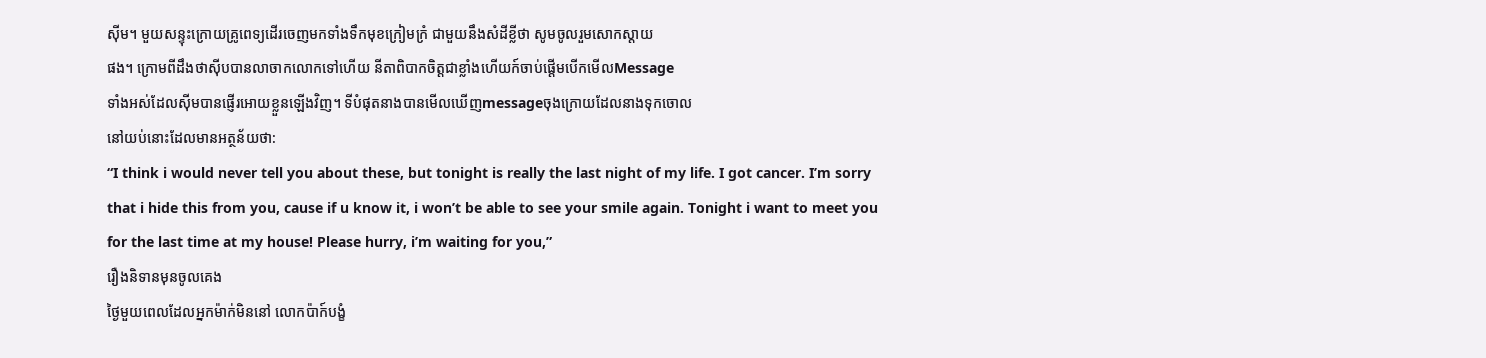ស៊ីម។ មួយសន្ទុះក្រោយគ្រូពេទ្យដើរចេញមកទាំងទឹកមុខក្រៀមក្រំ ជាមួយនឹងសំដីខ្លីថា សូមចូលរួមសោកស្តាយ
ផង។ ក្រោមពីដឹងថាស៊ីបបានលាចាកលោកទៅហើយ នីតាពិបាកចិត្តជាខ្លាំងហើយក៍ចាប់ផ្តើមបើកមើលMessage
ទាំងអស់ដែលស៊ីមបានផ្ញើរអោយខ្លួនឡើងវិញ។ ទីបំផុតនាងបានមើលឃើញmessageចុងក្រោយដែលនាងទុកចោល
នៅយប់នោះដែលមានអត្ថន័យថា:
“I think i would never tell you about these, but tonight is really the last night of my life. I got cancer. I’m sorry
that i hide this from you, cause if u know it, i won’t be able to see your smile again. Tonight i want to meet you
for the last time at my house! Please hurry, i’m waiting for you,”
រឿងនិទានមុនចូលគេង
ថ្ងៃមួយពេលដែលអ្នកម៉ាក់មិននៅ លោកប៉ាក៍បង្ខំ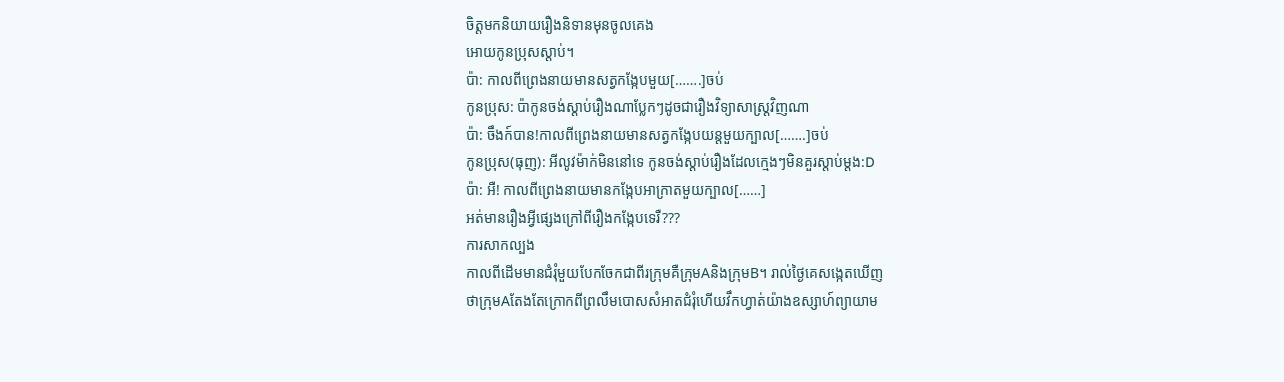ចិត្តមកនិយាយរឿងនិទានមុនចូលគេង
អោយកូនប្រុសស្តាប់។
ប៉ា: កាលពីព្រេងនាយមានសត្វកង្កែបមួយ[…….]ចប់
កូនប្រុស: ប៉ាកូនចង់ស្តាប់រឿងណាប្លែកៗដូចជារឿងវិទ្យាសាស្ត្រវិញណា
ប៉ា: ចឹងក៍បាន!កាលពីព្រេងនាយមានសត្វកង្កែបយន្តមួយក្បាល[…….]ចប់
កូនប្រុស(ធុញ): អីលូវម៉ាក់មិននៅទេ កូនចង់ស្តាប់រឿងដែលក្មេងៗមិនគួរស្តាប់ម្តង:D
ប៉ា: អឺ! កាលពីព្រេងនាយមានកង្កែបអាក្រាតមួយក្បាល[……]
អត់មានរឿងអ្វីផ្សេងក្រៅពីរឿងកង្កែបទេរឺ???
ការសាកល្បង
កាលពីដើមមានជំរុំមួយបែកចែកជាពីរក្រុមគឺក្រុមAនិងក្រុមB។ រាល់ថ្ងៃគេសង្កេតឃើញ
ថាក្រុមAតែងតែក្រោកពីព្រលឹមបោសសំអាតជំរុំហើយវឹកហ្វាត់យ៉ាងឧស្សាហ៍ព្យាយាម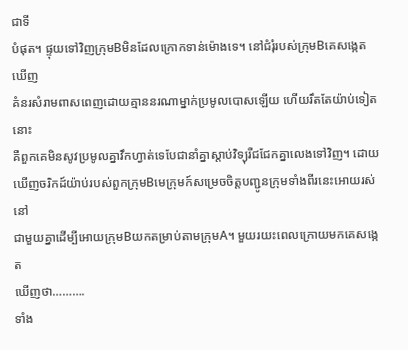ជាទី
បំផុត។ ផ្ទុយទៅវិញក្រុមBមិនដែលក្រោកទាន់ម៉ោងទេ។ នៅជំរុំរបស់ក្រុមBគេសង្កេតឃើញ
គំនរសំរាមពាសពេញដោយគ្មាននរណាម្នាក់ប្រមូលបោសឡើយ ហើយរឹតតែយ៉ាប់ទៀតនោះ
គឺពួកគេមិនសូវប្រមូលគ្នាវឹកហ្វាត់ទេបែជានាំគ្នាស្តាប់វិទ្យុរឺជជែកគ្នាលេងទៅវិញ។ ដោយ
ឃើញចរិកដ៍យ៉ាប់របស់ពួកក្រុមBមេក្រុមក៍សម្រេចចិត្តបញ្ជូនក្រុមទាំងពីរនេះអោយរស់នៅ
ជាមួយគ្នាដើម្បីអោយក្រុមBយកតម្រាប់តាមក្រុមA។ មួយរយះពេលក្រោយមកគេសង្កេត
ឃើញថា……….
ទាំង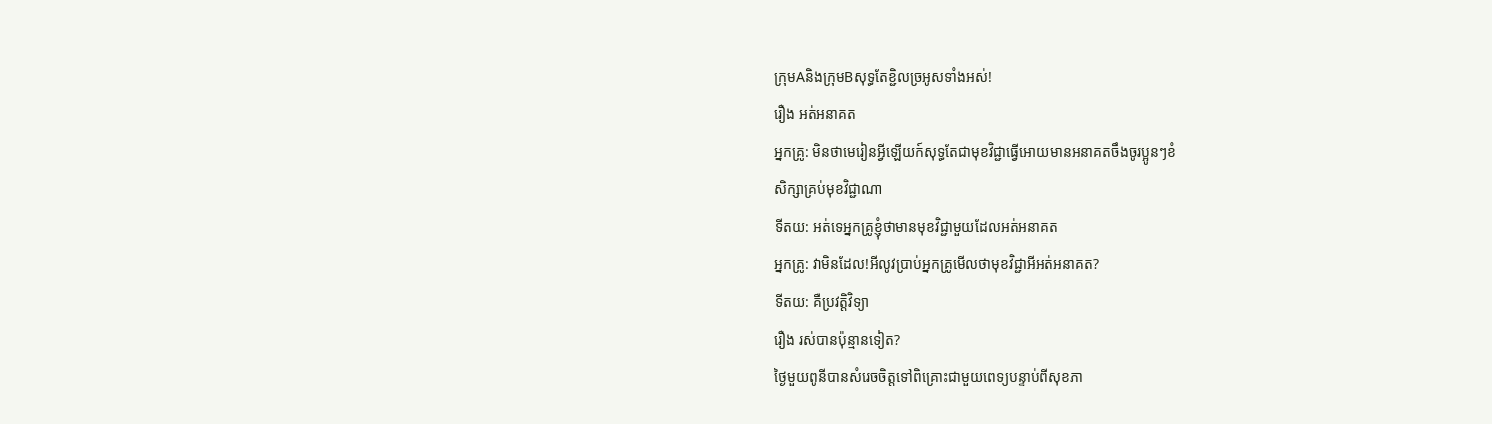ក្រុមAនិងក្រុមBសុទ្ធតែខ្ជិលច្រអូសទាំងអស់!
រឿង អត់អនាគត
អ្នកគ្រូ: មិនថាមេរៀនអ្វីឡើយក៍សុទ្ធតែជាមុខវិជ្ជាធ្វើអោយមានអនាគតចឹងចូរប្អូនៗខំ
សិក្សាគ្រប់មុខវិជ្ជាណា
ទីតយ: អត់ទេអ្នកគ្រូខ្ញុំថាមានមុខវិជ្ជាមួយដែលអត់អនាគត
អ្នកគ្រូ: វាមិនដែល!អីលូវប្រាប់អ្នកគ្រូមើលថាមុខវិជ្ជាអីអត់អនាគត?
ទីតយ: គឺប្រវត្តិវិទ្យា
រឿង រស់បានប៉ុន្មានទៀត?
ថ្ងៃមួយពូនីបានសំរេចចិត្តទៅពិគ្រោះជាមួយពេទ្យបន្ទាប់ពីសុខភា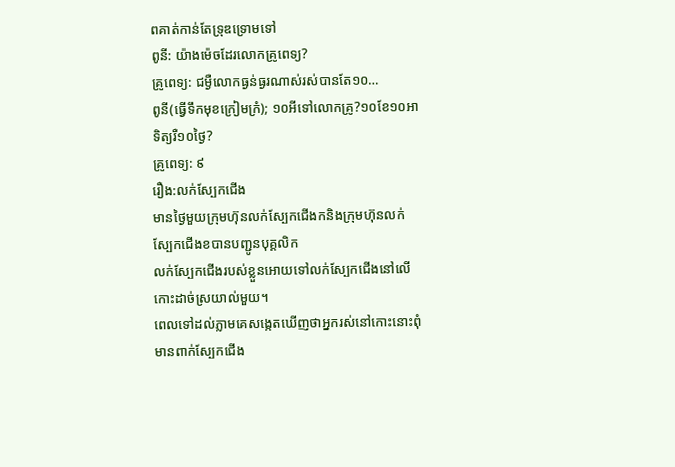ពគាត់កាន់តែទ្រុឌទ្រោមទៅ
ពូនី: យ៉ាងម៉េចដែរលោកគ្រូពេទ្យ?
គ្រូពេទ្យ: ជម្ងឺលោកធ្ងន់ធ្ងរណាស់រស់បានតែ១០…
ពូនី(ធ្វើទឹកមុខក្រៀមក្រំ); ១០អីទៅលោកគ្រូ?១០ខែ១០អាទិត្យរឺ១០ថ្ងៃ?
គ្រូពេទ្យ: ៩
រឿង:លក់ស្បែកជើង
មានថ្ងៃមួយក្រុមហ៊ុនលក់ស្បែកជើងកនិងក្រុមហ៊ុនលក់ស្បែកជើងខបានបញ្ជូនបុគ្គលិក
លក់ស្បែកជើងរបស់ខ្លួនអោយទៅលក់ស្បែកជើងនៅលើកោះដាច់ស្រយាល់មួយ។
ពេលទៅដល់ភ្លាមគេសង្កេតឃើញថាអ្នករស់នៅកោះនោះពុំមានពាក់ស្បែកជើង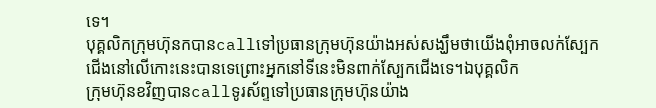ទេ។
បុគ្គលិកក្រុមហ៊ុនកបានcallទៅប្រធានក្រុមហ៊ុនយ៉ាងអស់សង្ឃឹមថាយើងពុំអាចលក់ស្បែក
ជើងនៅលើកោះនេះបានទេព្រោះអ្នកនៅទីនេះមិនពាក់ស្បែកជើងទេ។ឯបុគ្គលិក
ក្រុមហ៊ុនខវិញបានcallទូរស័ព្ទទៅប្រធានក្រុមហ៊ុនយ៉ាង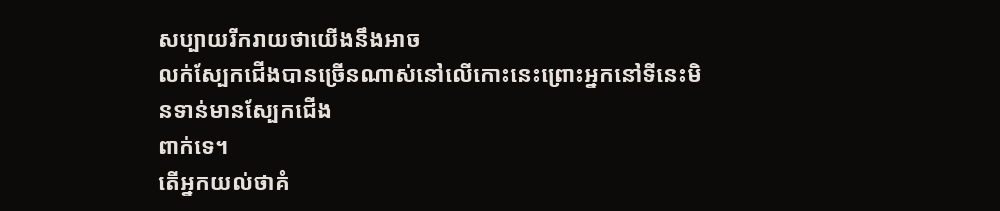សប្បាយរីករាយថាយើងនឹងអាច
លក់ស្បែកជើងបានច្រើនណាស់នៅលើកោះនេះព្រោះអ្នកនៅទីនេះមិនទាន់មានស្បែកជើង
ពាក់ទេ។
តើអ្នកយល់ថាគំ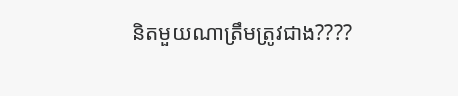និតមួយណាត្រឹមត្រូវជាង????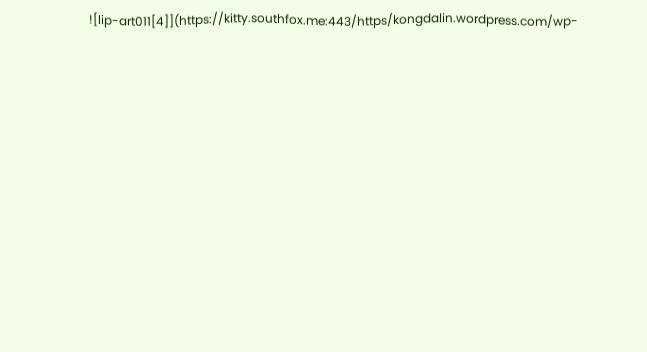![lip-art011[4]](https://kongdalin.wordpress.com/wp-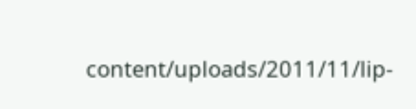content/uploads/2011/11/lip-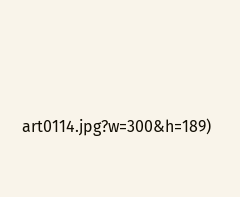art0114.jpg?w=300&h=189)